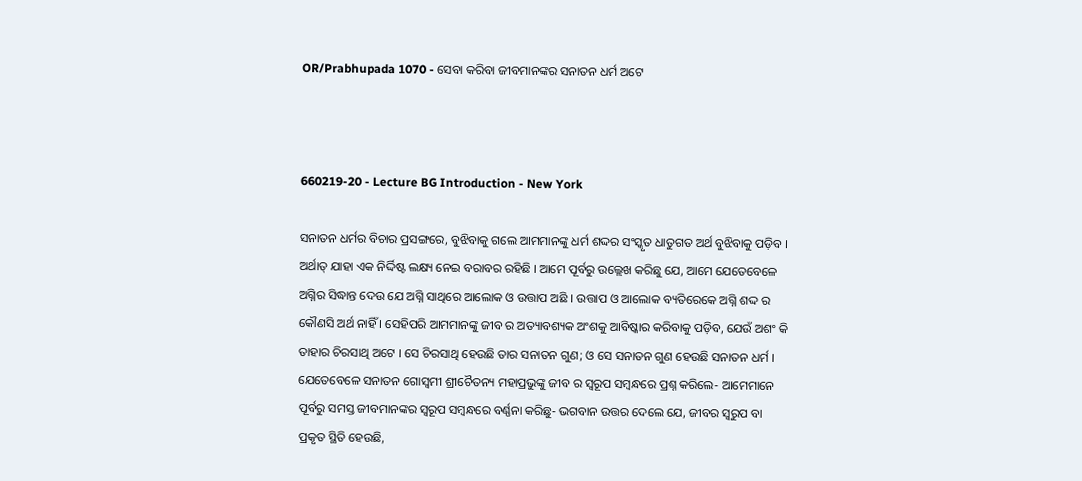OR/Prabhupada 1070 - ସେବା କରିବା ଜୀବମାନଙ୍କର ସନାତନ ଧର୍ମ ଅଟେ



660219-20 - Lecture BG Introduction - New York

ସନାତନ ଧର୍ମର ବିଚାର ପ୍ରସଙ୍ଗରେ, ବୁଝିବାକୁ ଗଲେ ଆମମାନଙ୍କୁ ଧର୍ମ ଶଦ୍ଦର ସଂସ୍କୃତ ଧାତୁଗତ ଅର୍ଥ ବୁଝିବାକୁ ପଡ଼ିବ । ଅର୍ଥାତ୍ ଯାହା ଏକ ନିର୍ଦ୍ଦିଷ୍ଟ ଲକ୍ଷ୍ୟ ନେଇ ବରାବର ରହିଛି । ଆମେ ପୂର୍ବରୁ ଉଲ୍ଲେଖ କରିଛୁ ଯେ, ଆମେ ଯେତେବେଳେ ଅଗ୍ନିର ସିଦ୍ଧାନ୍ତ ଦେଉ ଯେ ଅଗ୍ନି ସାଥିରେ ଆଲୋକ ଓ ଉତ୍ତାପ ଅଛି । ଉତ୍ତାପ ଓ ଆଲୋକ ବ୍ୟତିରେକେ ଅଗ୍ନି ଶଦ୍ଦ ର କୌଣସି ଅର୍ଥ ନାହିଁ । ସେହିପରି ଆମମାନଙ୍କୁ ଜୀବ ର ଅତ୍ୟାବଶ୍ୟକ ଅଂଶକୁ ଆବିଷ୍କାର କରିବାକୁ ପଡ଼ିବ, ଯେଉଁ ଅଶଂ କି ତାହାର ଚିରସାଥି ଅଟେ । ସେ ଚିରସାଥି ହେଉଛି ତାର ସନାତନ ଗୁଣ; ଓ ସେ ସନାତନ ଗୁଣ ହେଉଛି ସନାତନ ଧର୍ମ । ଯେତେବେଳେ ସନାତନ ଗୋସ୍ଵମୀ ଶ୍ରୀଚୈତନ୍ୟ ମହାପ୍ରଭୁଙ୍କୁ ଜୀବ ର ସ୍ଵରୂପ ସମ୍ଵନ୍ଧରେ ପ୍ରଶ୍ନ କରିଲେ- ଆମେମାନେ ପୂର୍ବରୁ ସମସ୍ତ ଜୀବମାନଙ୍କର ସ୍ଵରୂପ ସମ୍ଵନ୍ଧରେ ବର୍ଣ୍ଣନା କରିଛୁ- ଭଗବାନ ଉତ୍ତର ଦେଲେ ଯେ, ଜୀବର ସ୍ଵରୁପ ବା ପ୍ରକୃତ ସ୍ଥିତି ହେଉଛି,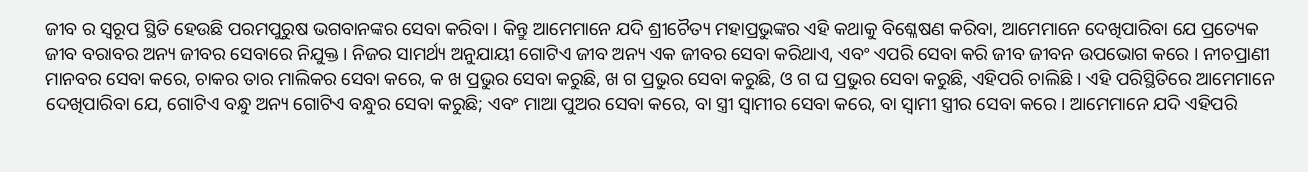ଜୀବ ର ସ୍ଵରୂପ ସ୍ଥିତି ହେଉଛି ପରମପୁରୁଷ ଭଗବାନଙ୍କର ସେବା କରିବା । କିନ୍ତୁ ଆମେମାନେ ଯଦି ଶ୍ରୀଚୈତ୍ୟ ମହାପ୍ରଭୁଙ୍କର ଏହି କଥାକୁ ବିଶ୍ଳେଷଣ କରିବା, ଆମେମାନେ ଦେଖିପାରିବା ଯେ ପ୍ରତ୍ୟେକ ଜୀବ ବରାବର ଅନ୍ୟ ଜୀବର ସେବାରେ ନିଯୁକ୍ତ । ନିଜର ସାମର୍ଥ୍ୟ ଅନୁଯାୟୀ ଗୋଟିଏ ଜୀବ ଅନ୍ୟ ଏକ ଜୀବର ସେବା କରିଥାଏ, ଏବଂ ଏପରି ସେବା କରି ଜୀବ ଜୀବନ ଉପଭୋଗ କରେ । ନୀଚପ୍ରାଣୀ ମାନବର ସେବା କରେ, ଚାକର ତାର ମାଲିକର ସେବା କରେ, କ ଖ ପ୍ରଭୁର ସେବା କରୁଛି, ଖ ଗ ପ୍ରଭୁର ସେବା କରୁଛି, ଓ ଗ ଘ ପ୍ରଭୁର ସେବା କରୁଛି, ଏହିପରି ଚାଲିଛି । ଏହି ପରିସ୍ଥିତିରେ ଆମେମାନେ ଦେଖିପାରିବା ଯେ, ଗୋଟିଏ ବନ୍ଧୁ ଅନ୍ୟ ଗୋଟିଏ ବନ୍ଧୁର ସେବା କରୁଛି; ଏବଂ ମାଆ ପୁଅର ସେବା କରେ, ବା ସ୍ତ୍ରୀ ସ୍ଵାମୀର ସେବା କରେ, ବା ସ୍ଵାମୀ ସ୍ତ୍ରୀର ସେବା କରେ । ଆମେମାନେ ଯଦି ଏହିପରି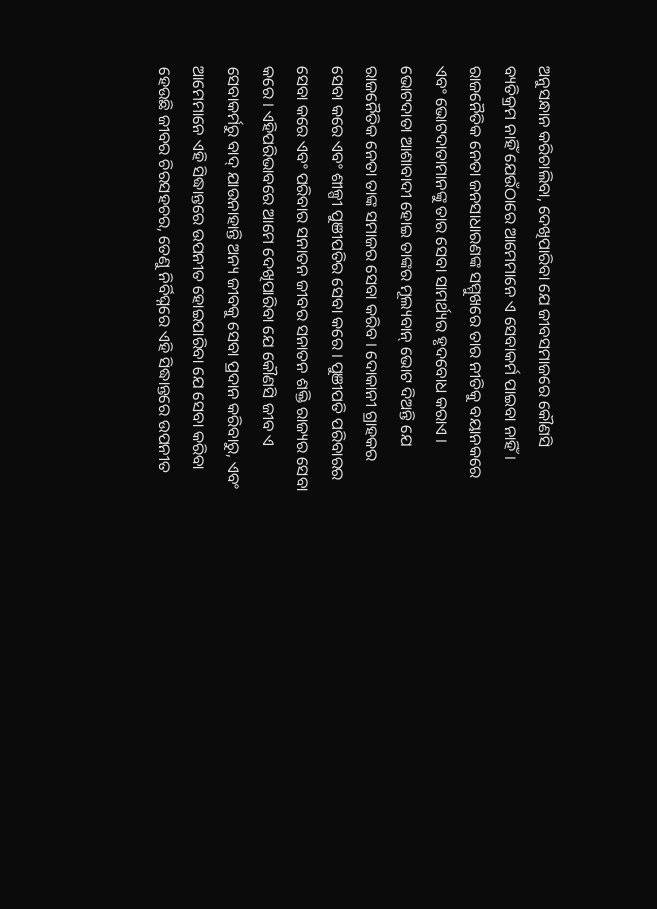ଅନୁସନ୍ଧାନ କରିଚାଲିବା, ଦେଖିପାରିବା ଯେ ଜୀବସମାଜରେ କୌଣସି ବ୍ୟତିକ୍ରମ ନାହିଁ ଯେଉଁଠାରେ ଆମେମାନେ ଏ ସେବାକର୍ମ ପାଇବା ନାହିଁ । ରାଜନୈତିକ ନେତା ଜନସାଧାରଣଙ୍କ ସମ୍ମୁଖରେ ତାର ନୀତିକୁ ବୟାନକରେ ଏବଂ ଭୋଟଦାତାମାନଙ୍କୁ ତାର ସେବା ସାମର୍ଥ୍ୟର ହୃଦବୋଧ କରାଏ । ଭୋଟଦାତା ଆଶାବାଦୀ ହୋଇ ତାଙ୍କର ମୂଲ୍ୟବାନ୍ ଭୋଟ ଦିଅନ୍ତି ଯେ ରାଜନୈତିକ ନେତା ତାଙ୍କ ସମାଜର ସେବା କରିବ । ଦୋକାନୀ ଗ୍ରାହକର ସେବା କରେ ଏବଂ ଶୀଳ୍ପୀ ପୁଞୀପତିର ସେବା କରେ । ପୁଞୀପତି ପରିବାରର ସେବା କରେ ଏବଂ ପରିବାର ସନାତନ ଜୀବର ସନାତନ ଶକ୍ତି ରାଜ୍ୟର ସେବା କରେ । ଏହିପରିଭାବରେ ଆମେ ଦେଖିପାରିବା ଯେ କୌଣସି ଜୀବ ଏ ସେବାକର୍ମରୁ ବାଦ୍ ଯାଉନାହାନ୍ତି ଅନ୍ୟ ଜୀବକୁ ସେବା ପ୍ରଦାନ କରିବାରୁ, ଏବଂ ଆମେମାନେ ଏହି ସିଦ୍ଧାନ୍ତରେ ଉପନୀତ ହୋଇପାରିବା ଯେ ସେବା କରିବା ହେଉଛି ଜୀବର ଚିରସହଚର, ତେଣୁ ନିର୍ବିଘ୍ନରେ ଏହି ସିଦ୍ଧାନ୍ତରେ ଉପନୀତ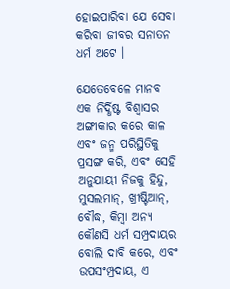ହୋଇପାରିବା ଯେ ସେବା କରିବା ଜୀବର ସନାତନ ଧର୍ମ ଅଟେ ।

ଯେତେବେଳେ ମାନବ ଏକ ନିର୍ଦ୍ଧିଷ୍ଟ ବିଶ୍ଵାସର ଅଙ୍ଗୀକାର କରେ କାଳ ଏବଂ ଜନ୍ମ ପରିସ୍ଥିତିକୁ ପ୍ରସଙ୍ଗ କରି, ଏବଂ ସେହି ଅନୁଯାୟୀ ନିଜକୁ ହିନ୍ଦୁ, ମୁସଲମାନ୍, ଖ୍ରୀଷ୍ଟିଆନ୍, ବୌଦ୍ଧ, କିମ୍ଵା ଅନ୍ୟ କୌଣସି ଧର୍ମ ସମ୍ପ୍ରଦାୟର ବୋଲି ଦାବି କରେ, ଏବଂ ଉପସଂମ୍ପ୍ରଦାୟ, ଏ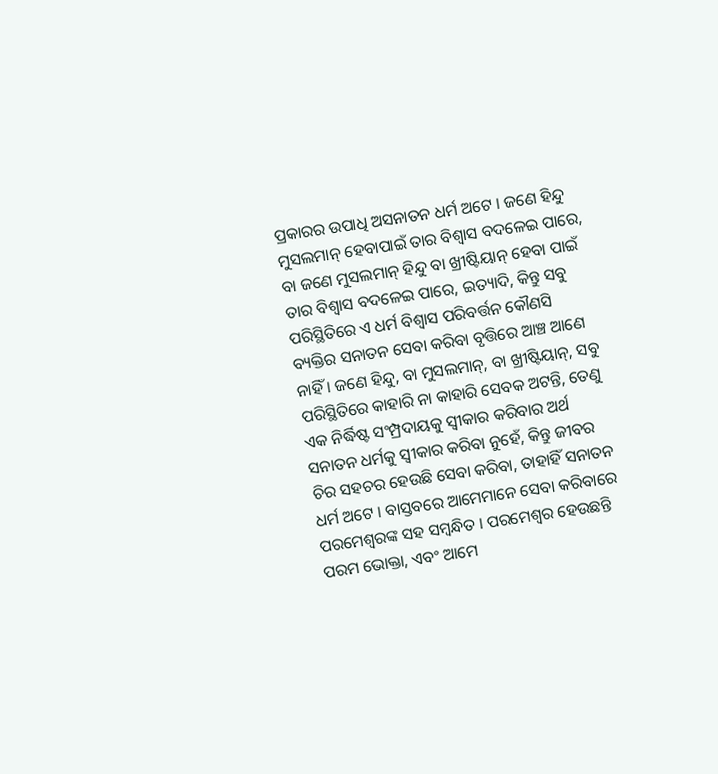ପ୍ରକାରର ଉପାଧି ଅସନାତନ ଧର୍ମ ଅଟେ । ଜଣେ ହିନ୍ଦୁ ମୁସଲମାନ୍ ହେବାପାଇଁ ତାର ବିଶ୍ଵାସ ବଦଳେଇ ପାରେ, ବା ଜଣେ ମୁସଲମାନ୍ ହିନ୍ଦୁ ବା ଖ୍ରୀଷ୍ଟିୟାନ୍ ହେବା ପାଇଁ ତାର ବିଶ୍ଵାସ ବଦଳେଇ ପାରେ, ଇତ୍ୟାଦି, କିନ୍ତୁ ସବୁ ପରିସ୍ଥିତିରେ ଏ ଧର୍ମ ବିଶ୍ଵାସ ପରିବର୍ତ୍ତନ କୌଣସି ବ୍ୟକ୍ତିର ସନାତନ ସେବା କରିବା ବୃତ୍ତିରେ ଆଞ୍ଚ ଆଣେ ନାହିଁ । ଜଣେ ହିନ୍ଦୁ, ବା ମୁସଲମାନ୍, ବା ଖ୍ରୀଷ୍ଟିୟାନ୍, ସବୁ ପରିସ୍ଥିତିରେ କାହାରି ନା କାହାରି ସେବକ ଅଟନ୍ତି, ତେଣୁ ଏକ ନିର୍ଦ୍ଧିଷ୍ଟ ସଂମ୍ପ୍ରଦାୟକୁ ସ୍ଵୀକାର କରିବାର ଅର୍ଥ ସନାତନ ଧର୍ମକୁ ସ୍ଵୀକାର କରିବା ନୁହେଁ, କିନ୍ତୁ ଜୀବର ଚିର ସହଚର ହେଉଛି ସେବା କରିବା, ତାହାହିଁ ସନାତନ ଧର୍ମ ଅଟେ । ବାସ୍ତବରେ ଆମେମାନେ ସେବା କରିବାରେ ପରମେଶ୍ଵରଙ୍କ ସହ ସମ୍ଵନ୍ଧିତ । ପରମେଶ୍ଵର ହେଉଛନ୍ତି ପରମ ଭୋକ୍ତା, ଏବଂ ଆମେ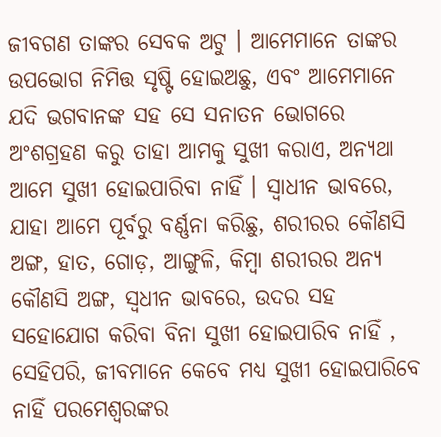ଜୀବଗଣ ତାଙ୍କର ସେବକ ଅଟୁ । ଆମେମାନେ ତାଙ୍କର ଉପଭୋଗ ନିମିତ୍ତ ସୃଷ୍ଟି ହୋଇଅଛୁ, ଏବଂ ଆମେମାନେ ଯଦି ଭଗବାନଙ୍କ ସହ ସେ ସନାତନ ଭୋଗରେ ଅଂଶଗ୍ରହଣ କରୁ ତାହା ଆମକୁ ସୁଖୀ କରାଏ, ଅନ୍ୟଥା ଆମେ ସୁଖୀ ହୋଇପାରିବା ନାହିଁ । ସ୍ଵାଧୀନ ଭାବରେ, ଯାହା ଆମେ ପୂର୍ବରୁ ବର୍ଣ୍ଣନା କରିଛୁ, ଶରୀରର କୌଣସି ଅଙ୍ଗ, ହାତ, ଗୋଡ଼, ଆଙ୍ଗୁଳି, କିମ୍ଵା ଶରୀରର ଅନ୍ୟ କୌଣସି ଅଙ୍ଗ, ସ୍ଵଧୀନ ଭାବରେ, ଉଦର ସହ ସହୋଯୋଗ କରିବା ବିନା ସୁଖୀ ହୋଇପାରିବ ନାହିଁ , ସେହିପରି, ଜୀବମାନେ କେବେ ମଧ୍ୟ ସୁଖୀ ହୋଇପାରିବେ ନାହିଁ ପରମେଶ୍ଵରଙ୍କର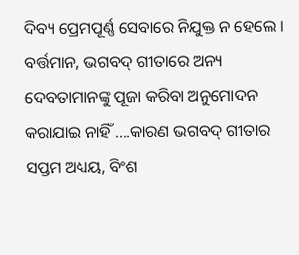ଦିବ୍ୟ ପ୍ରେମପୂର୍ଣ୍ଣ ସେବାରେ ନିଯୁକ୍ତ ନ ହେଲେ । ବର୍ତ୍ତମାନ, ଭଗବଦ୍ ଗୀତାରେ ଅନ୍ୟ ଦେବତାମାନଙ୍କୁ ପୂଜା କରିବା ଅନୁମୋଦନ କରାଯାଇ ନାହିଁ ....କାରଣ ଭଗବଦ୍ ଗୀତାର ସପ୍ତମ ଅଧ୍ୟୟ, ବିଂଶ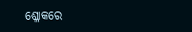ଶ୍ଳୋକରେ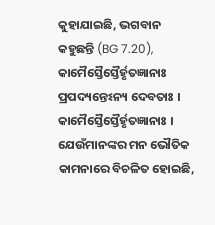କୁହାଯାଇଛି, ଭଗବାନ କହୁଛନ୍ତି (BG 7.20), କାମୈସ୍ତୈସ୍ତୈର୍ହୃତଜ୍ଞାନାଃ ପ୍ରପଦ୍ୟନ୍ତେଽନ୍ୟ ଦେବତାଃ । କାମୈସ୍ତୈସ୍ତୈର୍ହୃତଜ୍ଞାନାଃ । ଯେଉଁମାନଙ୍କର ମନ ଭୌତିକ କାମନାରେ ବିଚଳିତ ହୋଇଛି,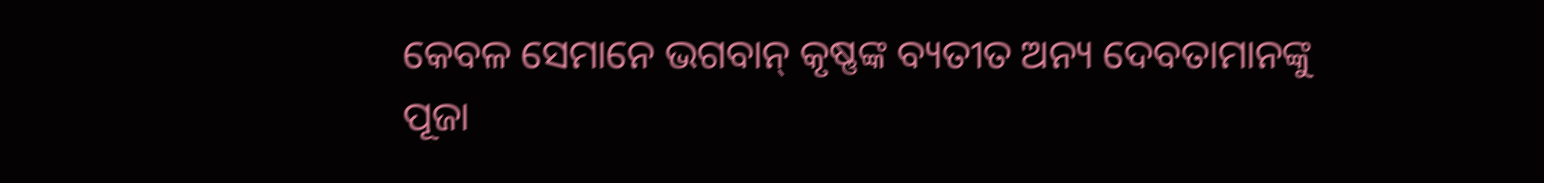କେବଳ ସେମାନେ ଭଗବାନ୍ କୃଷ୍ଣଙ୍କ ବ୍ୟତୀତ ଅନ୍ୟ ଦେବତାମାନଙ୍କୁ ପୂଜା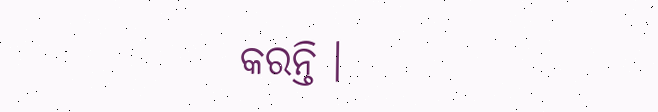କରନ୍ତି ।